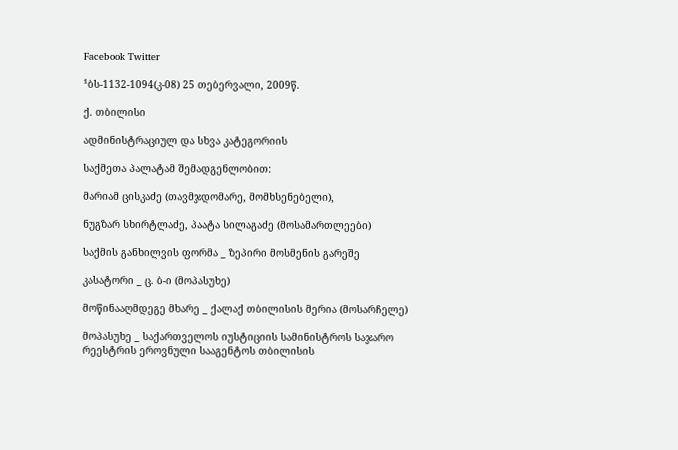Facebook Twitter

¹ბს-1132-1094(კ-08) 25 თებერვალი, 2009წ.

ქ. თბილისი

ადმინისტრაციულ და სხვა კატეგორიის

საქმეთა პალატამ შემადგენლობით:

მარიამ ცისკაძე (თავმჯდომარე, მომხსენებელი),

ნუგზარ სხირტლაძე, პაატა სილაგაძე (მოსამართლეები)

საქმის განხილვის ფორმა _ ზეპირი მოსმენის გარეშე

კასატორი _ ც. ბ-ი (მოპასუხე)

მოწინააღმდეგე მხარე _ ქალაქ თბილისის მერია (მოსარჩელე)

მოპასუხე _ საქართველოს იუსტიციის სამინისტროს საჯარო რეესტრის ეროვნული სააგენტოს თბილისის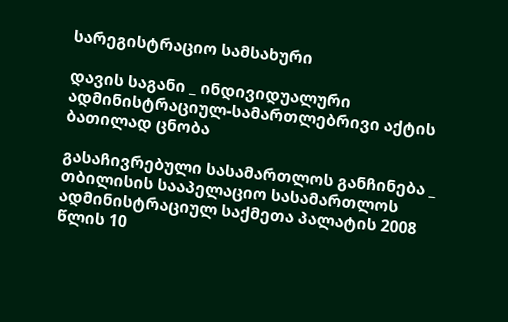სარეგისტრაციო სამსახური

დავის საგანი _ ინდივიდუალური ადმინისტრაციულ-სამართლებრივი აქტის ბათილად ცნობა

გასაჩივრებული სასამართლოს განჩინება _ თბილისის სააპელაციო სასამართლოს ადმინისტრაციულ საქმეთა პალატის 2008 წლის 10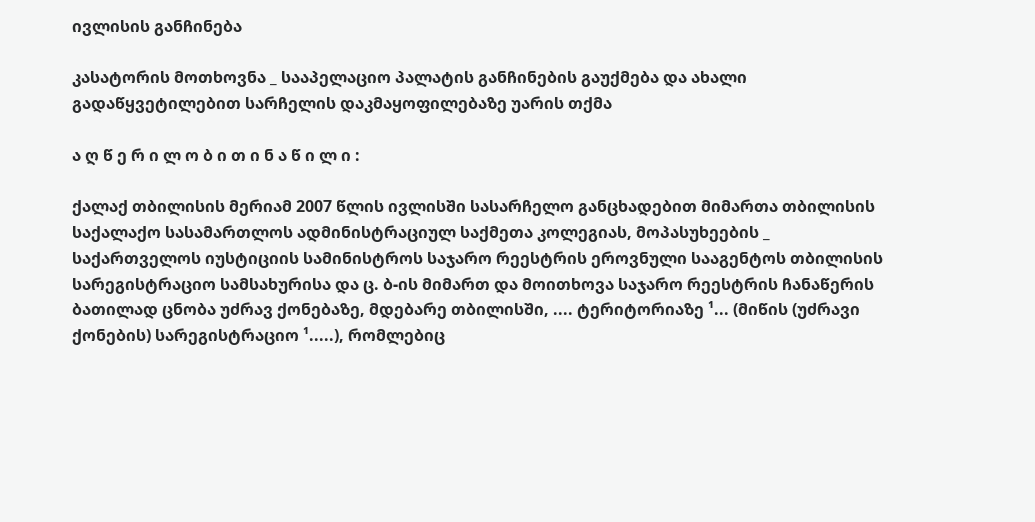ივლისის განჩინება

კასატორის მოთხოვნა _ სააპელაციო პალატის განჩინების გაუქმება და ახალი გადაწყვეტილებით სარჩელის დაკმაყოფილებაზე უარის თქმა

ა ღ წ ე რ ი ლ ო ბ ი თ ი ნ ა წ ი ლ ი :

ქალაქ თბილისის მერიამ 2007 წლის ივლისში სასარჩელო განცხადებით მიმართა თბილისის საქალაქო სასამართლოს ადმინისტრაციულ საქმეთა კოლეგიას, მოპასუხეების _ საქართველოს იუსტიციის სამინისტროს საჯარო რეესტრის ეროვნული სააგენტოს თბილისის სარეგისტრაციო სამსახურისა და ც. ბ-ის მიმართ და მოითხოვა საჯარო რეესტრის ჩანაწერის ბათილად ცნობა უძრავ ქონებაზე, მდებარე თბილისში, .... ტერიტორიაზე ¹... (მიწის (უძრავი ქონების) სარეგისტრაციო ¹.....), რომლებიც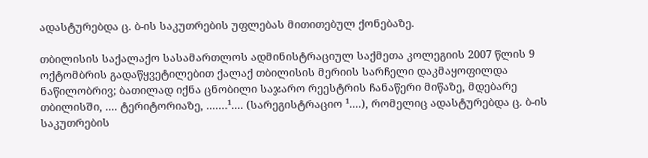ადასტურებდა ც. ბ-ის საკუთრების უფლებას მითითებულ ქონებაზე.

თბილისის საქალაქო სასამართლოს ადმინისტრაციულ საქმეთა კოლეგიის 2007 წლის 9 ოქტომბრის გადაწყვეტილებით ქალაქ თბილისის მერიის სარჩელი დაკმაყოფილდა ნაწილობრივ; ბათილად იქნა ცნობილი საჯარო რეესტრის ჩანაწერი მიწაზე, მდებარე თბილისში, .... ტერიტორიაზე, ....…¹.... (სარეგისტრაციო ¹....), რომელიც ადასტურებდა ც. ბ-ის საკუთრების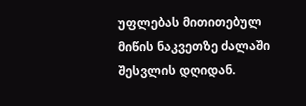უფლებას მითითებულ მიწის ნაკვეთზე ძალაში შესვლის დღიდან.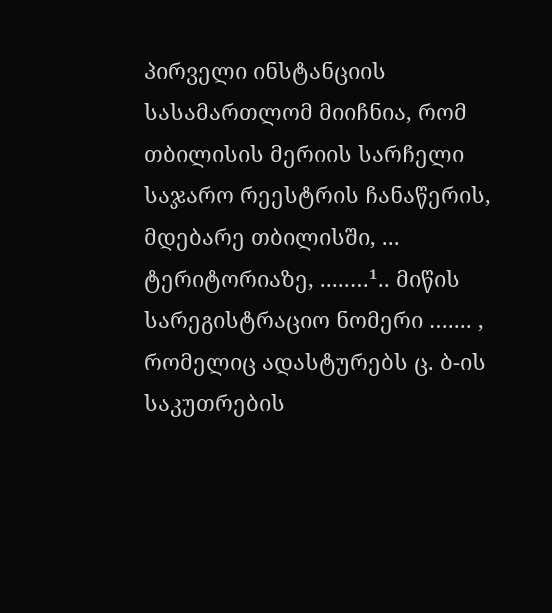პირველი ინსტანციის სასამართლომ მიიჩნია, რომ თბილისის მერიის სარჩელი საჯარო რეესტრის ჩანაწერის, მდებარე თბილისში, ... ტერიტორიაზე, .....…¹.. მიწის სარეგისტრაციო ნომერი ….... , რომელიც ადასტურებს ც. ბ-ის საკუთრების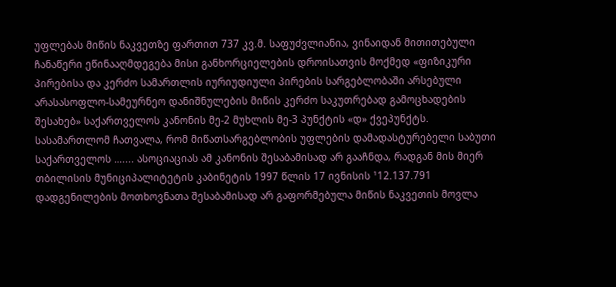უფლებას მიწის ნაკვეთზე ფართით 737 კვ.მ. საფუძვლიანია, ვინაიდან მითითებული ჩანაწერი ეწინააღმდეგება მისი განხორციელების დროისათვის მოქმედ «ფიზიკური პირებისა და კერძო სამართლის იურიუდიული პირების სარგებლობაში არსებული არასასოფლო-სამეურნეო დანიშნულების მიწის კერძო საკუთრებად გამოცხადების შესახებ» საქართველოს კანონის მე-2 მუხლის მე-3 პუნქტის «დ» ქვეპუნქტს. სასამართლომ ჩათვალა, რომ მიწათსარგებლობის უფლების დამადასტურებელი საბუთი საქართველოს ….... ასოციაციას ამ კანონის შესაბამისად არ გააჩნდა, რადგან მის მიერ თბილისის მუნიციპალიტეტის კაბინეტის 1997 წლის 17 ივნისის ¹12.137.791 დადგენილების მოთხოვნათა შესაბამისად არ გაფორმებულა მიწის ნაკვეთის მოვლა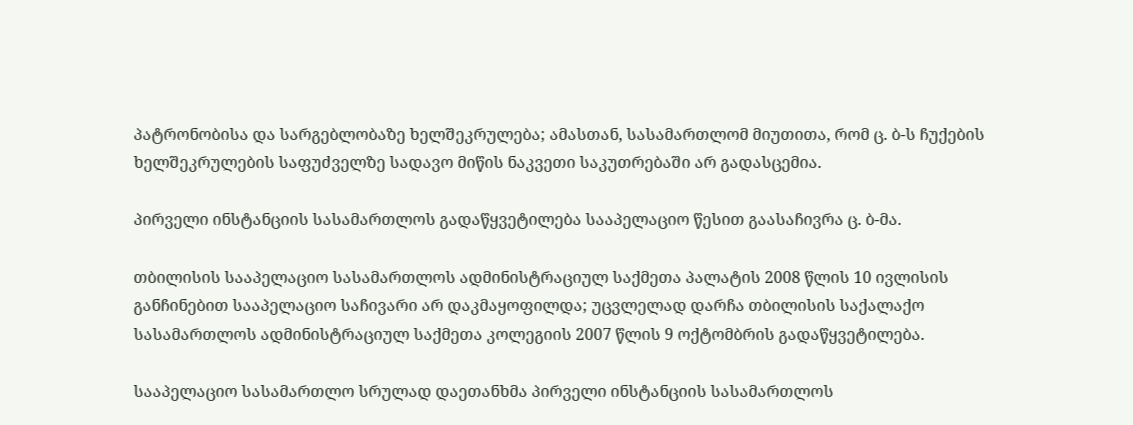პატრონობისა და სარგებლობაზე ხელშეკრულება; ამასთან, სასამართლომ მიუთითა, რომ ც. ბ-ს ჩუქების ხელშეკრულების საფუძველზე სადავო მიწის ნაკვეთი საკუთრებაში არ გადასცემია.

პირველი ინსტანციის სასამართლოს გადაწყვეტილება სააპელაციო წესით გაასაჩივრა ც. ბ-მა.

თბილისის სააპელაციო სასამართლოს ადმინისტრაციულ საქმეთა პალატის 2008 წლის 10 ივლისის განჩინებით სააპელაციო საჩივარი არ დაკმაყოფილდა; უცვლელად დარჩა თბილისის საქალაქო სასამართლოს ადმინისტრაციულ საქმეთა კოლეგიის 2007 წლის 9 ოქტომბრის გადაწყვეტილება.

სააპელაციო სასამართლო სრულად დაეთანხმა პირველი ინსტანციის სასამართლოს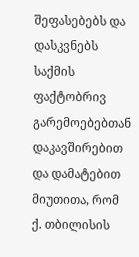შეფასებებს და დასკვნებს საქმის ფაქტობრივ გარემოებებთან დაკავშირებით და დამატებით მიუთითა, რომ ქ. თბილისის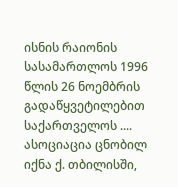ისნის რაიონის სასამართლოს 1996 წლის 26 ნოემბრის გადაწყვეტილებით საქართველოს .... ასოციაცია ცნობილ იქნა ქ. თბილისში,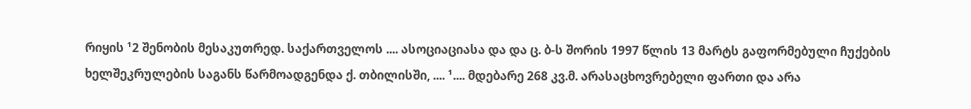რიყის ¹2 შენობის მესაკუთრედ. საქართველოს .... ასოციაციასა და და ც. ბ-ს შორის 1997 წლის 13 მარტს გაფორმებული ჩუქების ხელშეკრულების საგანს წარმოადგენდა ქ. თბილისში, .... ¹.... მდებარე 268 კვ.მ. არასაცხოვრებელი ფართი და არა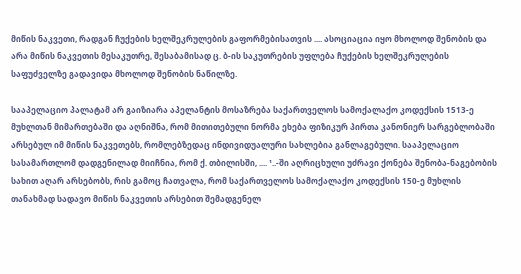მიწის ნაკვეთი, რადგან ჩუქების ხელშეკრულების გაფორმებისათვის .... ასოციაცია იყო მხოლოდ შენობის და არა მიწის ნაკვეთის მესაკუთრე, შესაბამისად ც. ბ-ის საკუთრების უფლება ჩუქების ხელშეკრულების საფუძველზე გადავიდა მხოლოდ შენობის ნაწილზე.

სააპელაციო პალატამ არ გაიზიარა აპელანტის მოსაზრება საქართველოს სამოქალაქო კოდექსის 1513-ე მუხლთან მიმართებაში და აღნიშნა, რომ მითითებული ნორმა ეხება ფიზიკურ პირთა კანონიერ სარგებლობაში არსებულ იმ მიწის ნაკვეთებს, რომლებზედაც ინდივიდუალური სახლებია განლაგებული. სააპელაციო სასამართლომ დადგენილად მიიჩნია, რომ ქ. თბილისში, .... ¹..-ში აღრიცხული უძრავი ქონება შენობა-ნაგებობის სახით აღარ არსებობს, რის გამოც ჩათვალა, რომ საქართველოს სამოქალაქო კოდექსის 150-ე მუხლის თანახმად სადავო მიწის ნაკვეთის არსებით შემადგენელ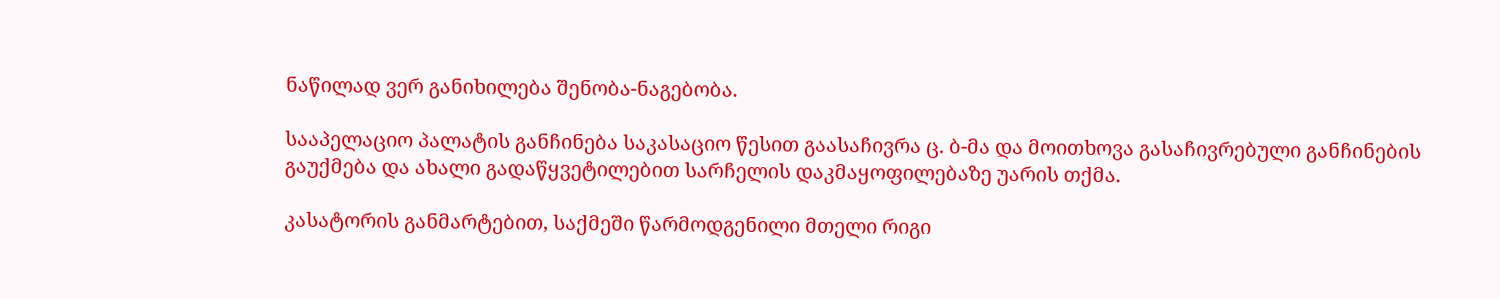ნაწილად ვერ განიხილება შენობა-ნაგებობა.

სააპელაციო პალატის განჩინება საკასაციო წესით გაასაჩივრა ც. ბ-მა და მოითხოვა გასაჩივრებული განჩინების გაუქმება და ახალი გადაწყვეტილებით სარჩელის დაკმაყოფილებაზე უარის თქმა.

კასატორის განმარტებით, საქმეში წარმოდგენილი მთელი რიგი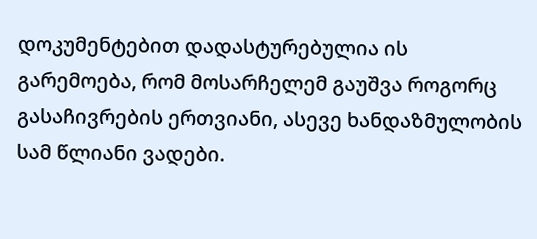დოკუმენტებით დადასტურებულია ის გარემოება, რომ მოსარჩელემ გაუშვა როგორც გასაჩივრების ერთვიანი, ასევე ხანდაზმულობის სამ წლიანი ვადები.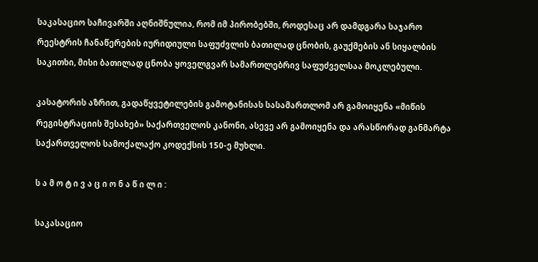საკასაციო საჩივარში აღნიშნულია, რომ იმ პირობებში, როდესაც არ დამდგარა საჯარო რეესტრის ჩანაწერების იურიდიული საფუძვლის ბათილად ცნობის, გაუქმების ან სიყალბის საკითხი, მისი ბათილად ცნობა ყოველგვარ სამართლებრივ საფუძველსაა მოკლებული.

კასატორის აზრით, გადაწყვეტილების გამოტანისას სასამართლომ არ გამოიყენა «მიწის რეგისტრაციის შესახებ» საქართველოს კანონი, ასევე არ გამოიყენა და არასწორად განმარტა საქართველოს სამოქალაქო კოდექსის 150-ე მუხლი.

ს ა მ ო ტ ი ვ ა ც ი ო ნ ა წ ი ლ ი :

საკასაციო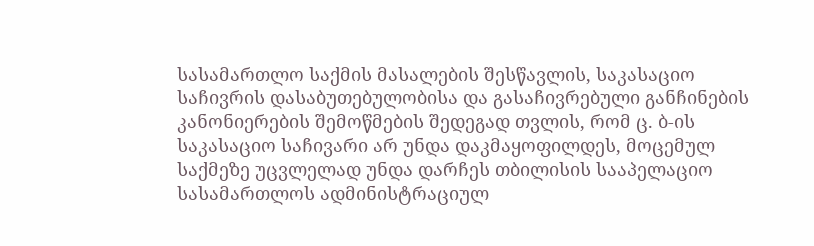სასამართლო საქმის მასალების შესწავლის, საკასაციო საჩივრის დასაბუთებულობისა და გასაჩივრებული განჩინების კანონიერების შემოწმების შედეგად თვლის, რომ ც. ბ-ის საკასაციო საჩივარი არ უნდა დაკმაყოფილდეს, მოცემულ საქმეზე უცვლელად უნდა დარჩეს თბილისის სააპელაციო სასამართლოს ადმინისტრაციულ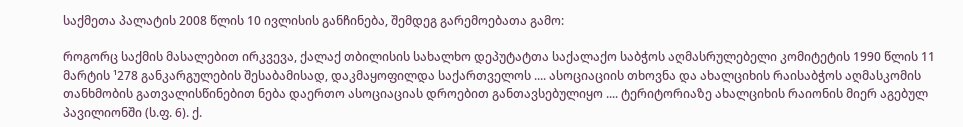საქმეთა პალატის 2008 წლის 10 ივლისის განჩინება, შემდეგ გარემოებათა გამო:

როგორც საქმის მასალებით ირკვევა, ქალაქ თბილისის სახალხო დეპუტატთა საქალაქო საბჭოს აღმასრულებელი კომიტეტის 1990 წლის 11 მარტის ¹278 განკარგულების შესაბამისად, დაკმაყოფილდა საქართველოს .... ასოციაციის თხოვნა და ახალციხის რაისაბჭოს აღმასკომის თანხმობის გათვალისწინებით ნება დაერთო ასოციაციას დროებით განთავსებულიყო .... ტერიტორიაზე ახალციხის რაიონის მიერ აგებულ პავილიონში (ს.ფ. 6). ქ.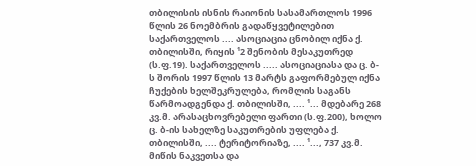თბილისის ისნის რაიონის სასამართლოს 1996 წლის 26 ნოემბრის გადაწყვეტილებით საქართველოს .... ასოციაცია ცნობილ იქნა ქ. თბილისში, რიყის ¹2 შენობის მესაკუთრედ (ს.ფ.19). საქართველოს ..... ასოციაციასა და ც. ბ-ს შორის 1997 წლის 13 მარტს გაფორმებულ იქნა ჩუქების ხელშეკრულება, რომლის საგანს წარმოადგენდა ქ. თბილისში, .... ¹... მდებარე 268 კვ.მ. არასაცხოვრებელი ფართი (ს.ფ.200), ხოლო ც. ბ-ის სახელზე საკუთრების უფლება ქ. თბილისში, .... ტერიტორიაზე, .... ¹..., 737 კვ.მ. მიწის ნაკვეთსა და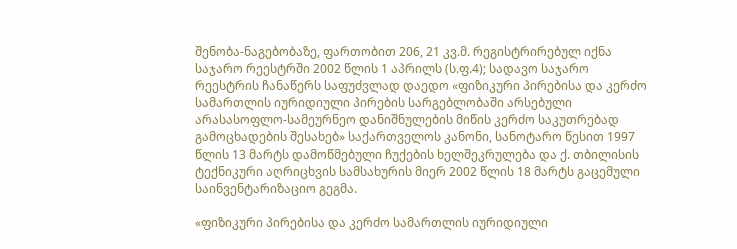შენობა-ნაგებობაზე, ფართობით 206, 21 კვ.მ. რეგისტრირებულ იქნა საჯარო რეესტრში 2002 წლის 1 აპრილს (ს.ფ.4); სადავო საჯარო რეესტრის ჩანაწერს საფუძვლად დაედო «ფიზიკური პირებისა და კერძო სამართლის იურიდიული პირების სარგებლობაში არსებული არასასოფლო-სამეურნეო დანიშნულების მიწის კერძო საკუთრებად გამოცხადების შესახებ» საქართველოს კანონი, სანოტარო წესით 1997 წლის 13 მარტს დამოწმებული ჩუქების ხელშეკრულება და ქ. თბილისის ტექნიკური აღრიცხვის სამსახურის მიერ 2002 წლის 18 მარტს გაცემული საინვენტარიზაციო გეგმა.

«ფიზიკური პირებისა და კერძო სამართლის იურიდიული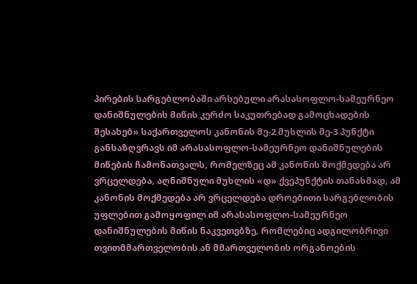პირების სარგებლობაში არსებული არასასოფლო-სამეურნეო დანიშნულების მიწის კერძო საკუთრებად გამოცხადების შესახებ» საქართველოს კანონის მე-2 მუხლის მე-3 პუნქტი განსაზღვრავს იმ არასასოფლო-სამეურნეო დანიშნულების მიწების ჩამონათვალს, რომელზეც ამ კანონის მოქმედება არ ვრცელდება, აღნიშნული მუხლის «დ» ქვეპუნქტის თანახმად, ამ კანონის მოქმედება არ ვრცელდება დროებითი სარგებლობის უფლებით გამოყოფილ იმ არასასოფლო-სამეურნეო დანიშნულების მიწის ნაკვეთებზე, რომლებიც ადგილობრივი თვითმმართველობის ან მმართველობის ორგანოების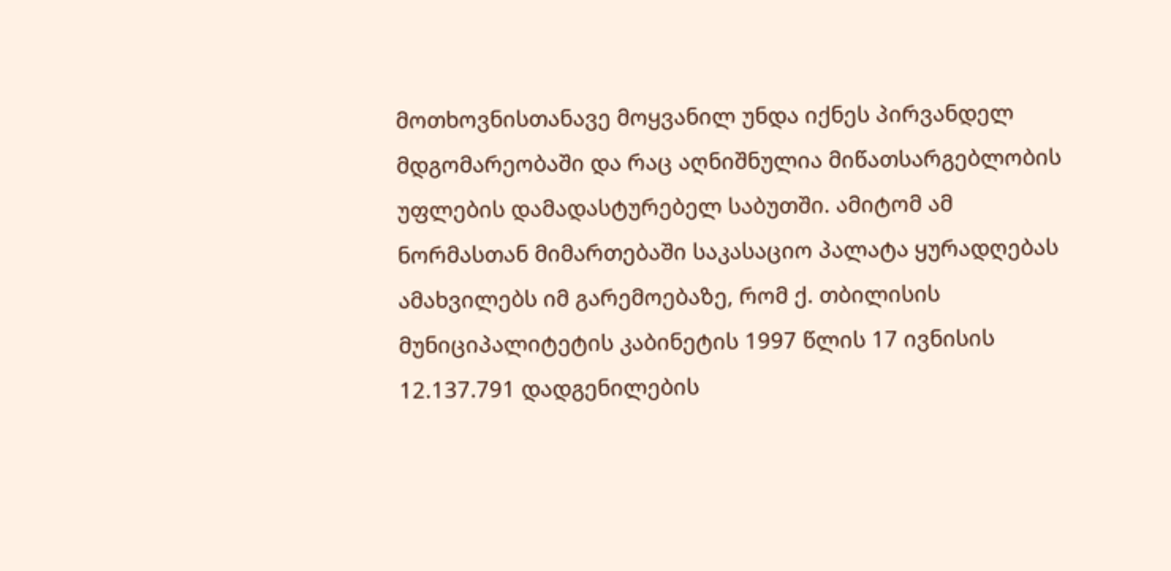მოთხოვნისთანავე მოყვანილ უნდა იქნეს პირვანდელ მდგომარეობაში და რაც აღნიშნულია მიწათსარგებლობის უფლების დამადასტურებელ საბუთში. ამიტომ ამ ნორმასთან მიმართებაში საკასაციო პალატა ყურადღებას ამახვილებს იმ გარემოებაზე, რომ ქ. თბილისის მუნიციპალიტეტის კაბინეტის 1997 წლის 17 ივნისის 12.137.791 დადგენილების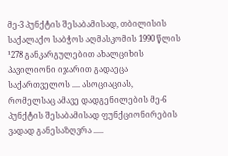მე-3 პუნქტის შესაბამისად, თბილისის საქალაქო საბჭოს აღმასკომის 1990 წლის ¹278 განკარგულებით ახალციხის პავილიონი იჯარით გადაეცა საქართველოს .... ასოციაციას, რომელსაც ამავე დადგენილების მე-6 პუნქტის შესაბამისად ფუნქციონირების ვადად განესაზღვრა .....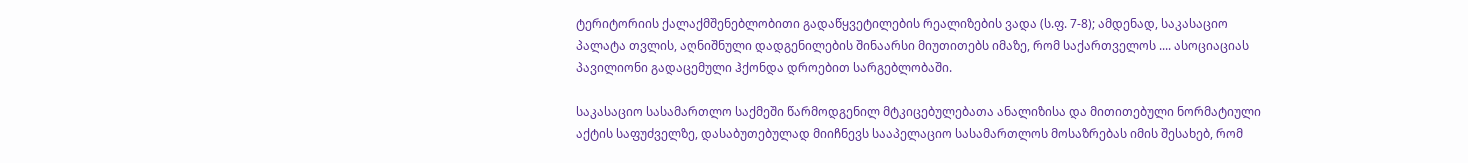ტერიტორიის ქალაქმშენებლობითი გადაწყვეტილების რეალიზების ვადა (ს.ფ. 7-8); ამდენად, საკასაციო პალატა თვლის, აღნიშნული დადგენილების შინაარსი მიუთითებს იმაზე, რომ საქართველოს .... ასოციაციას პავილიონი გადაცემული ჰქონდა დროებით სარგებლობაში.

საკასაციო სასამართლო საქმეში წარმოდგენილ მტკიცებულებათა ანალიზისა და მითითებული ნორმატიული აქტის საფუძველზე, დასაბუთებულად მიიჩნევს სააპელაციო სასამართლოს მოსაზრებას იმის შესახებ, რომ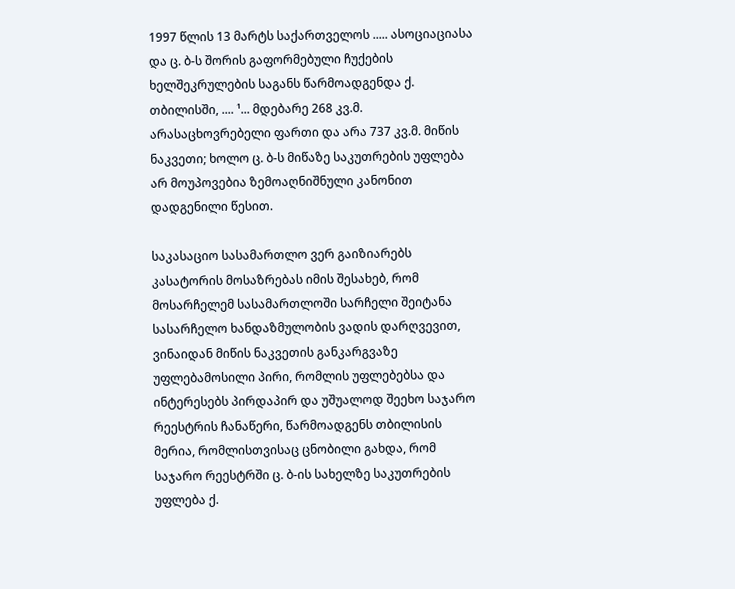1997 წლის 13 მარტს საქართველოს ..... ასოციაციასა და ც. ბ-ს შორის გაფორმებული ჩუქების ხელშეკრულების საგანს წარმოადგენდა ქ. თბილისში, .... ¹... მდებარე 268 კვ.მ. არასაცხოვრებელი ფართი და არა 737 კვ.მ. მიწის ნაკვეთი; ხოლო ც. ბ-ს მიწაზე საკუთრების უფლება არ მოუპოვებია ზემოაღნიშნული კანონით დადგენილი წესით.

საკასაციო სასამართლო ვერ გაიზიარებს კასატორის მოსაზრებას იმის შესახებ, რომ მოსარჩელემ სასამართლოში სარჩელი შეიტანა სასარჩელო ხანდაზმულობის ვადის დარღვევით, ვინაიდან მიწის ნაკვეთის განკარგვაზე უფლებამოსილი პირი, რომლის უფლებებსა და ინტერესებს პირდაპირ და უშუალოდ შეეხო საჯარო რეესტრის ჩანაწერი, წარმოადგენს თბილისის მერია, რომლისთვისაც ცნობილი გახდა, რომ საჯარო რეესტრში ც. ბ-ის სახელზე საკუთრების უფლება ქ.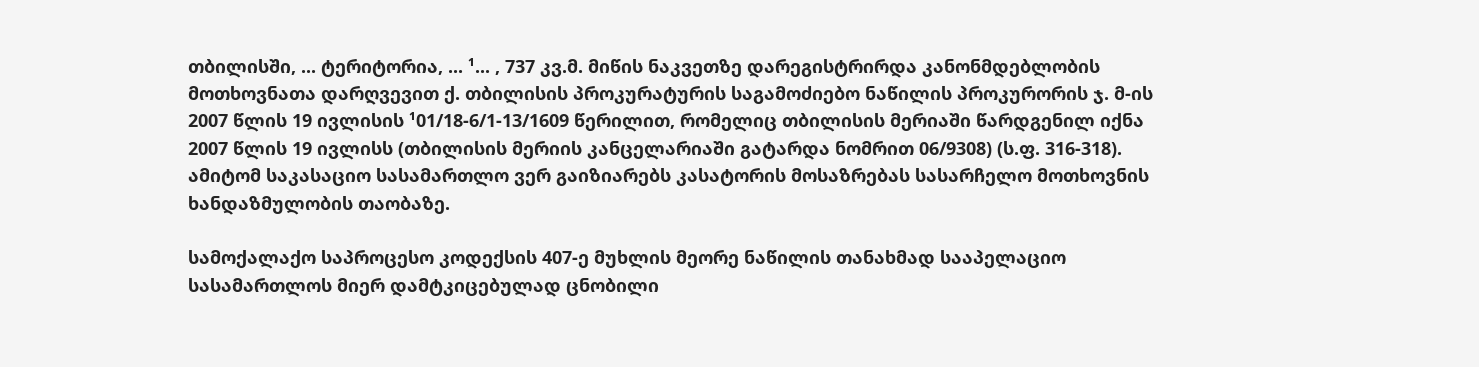თბილისში, ... ტერიტორია, ... ¹... , 737 კვ.მ. მიწის ნაკვეთზე დარეგისტრირდა კანონმდებლობის მოთხოვნათა დარღვევით ქ. თბილისის პროკურატურის საგამოძიებო ნაწილის პროკურორის ჯ. მ-ის 2007 წლის 19 ივლისის ¹01/18-6/1-13/1609 წერილით, რომელიც თბილისის მერიაში წარდგენილ იქნა 2007 წლის 19 ივლისს (თბილისის მერიის კანცელარიაში გატარდა ნომრით 06/9308) (ს.ფ. 316-318). ამიტომ საკასაციო სასამართლო ვერ გაიზიარებს კასატორის მოსაზრებას სასარჩელო მოთხოვნის ხანდაზმულობის თაობაზე.

სამოქალაქო საპროცესო კოდექსის 407-ე მუხლის მეორე ნაწილის თანახმად სააპელაციო სასამართლოს მიერ დამტკიცებულად ცნობილი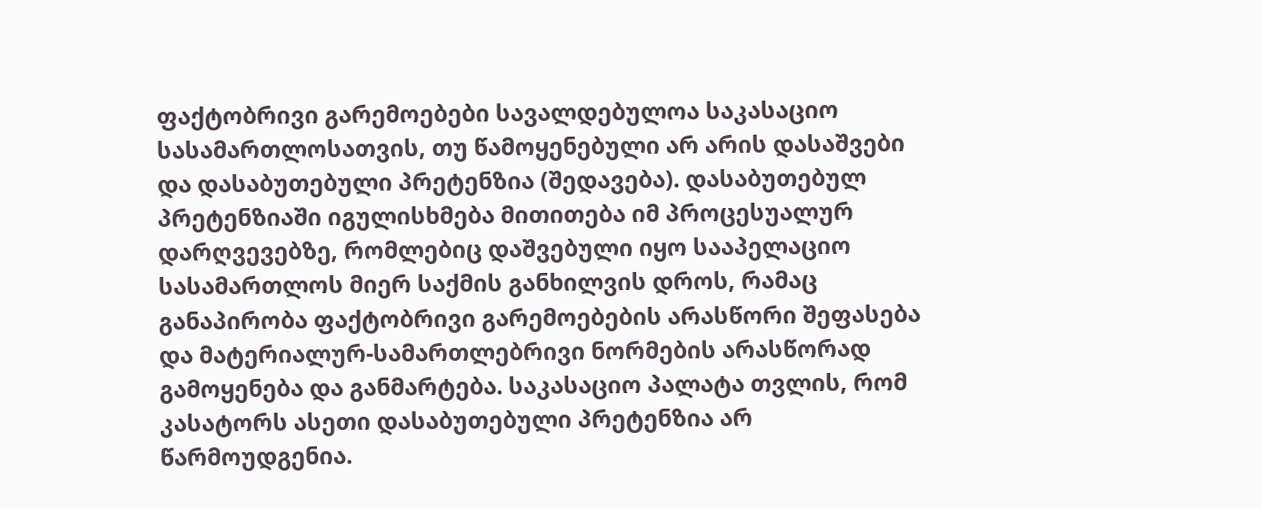ფაქტობრივი გარემოებები სავალდებულოა საკასაციო სასამართლოსათვის, თუ წამოყენებული არ არის დასაშვები და დასაბუთებული პრეტენზია (შედავება). დასაბუთებულ პრეტენზიაში იგულისხმება მითითება იმ პროცესუალურ დარღვევებზე, რომლებიც დაშვებული იყო სააპელაციო სასამართლოს მიერ საქმის განხილვის დროს, რამაც განაპირობა ფაქტობრივი გარემოებების არასწორი შეფასება და მატერიალურ-სამართლებრივი ნორმების არასწორად გამოყენება და განმარტება. საკასაციო პალატა თვლის, რომ კასატორს ასეთი დასაბუთებული პრეტენზია არ წარმოუდგენია.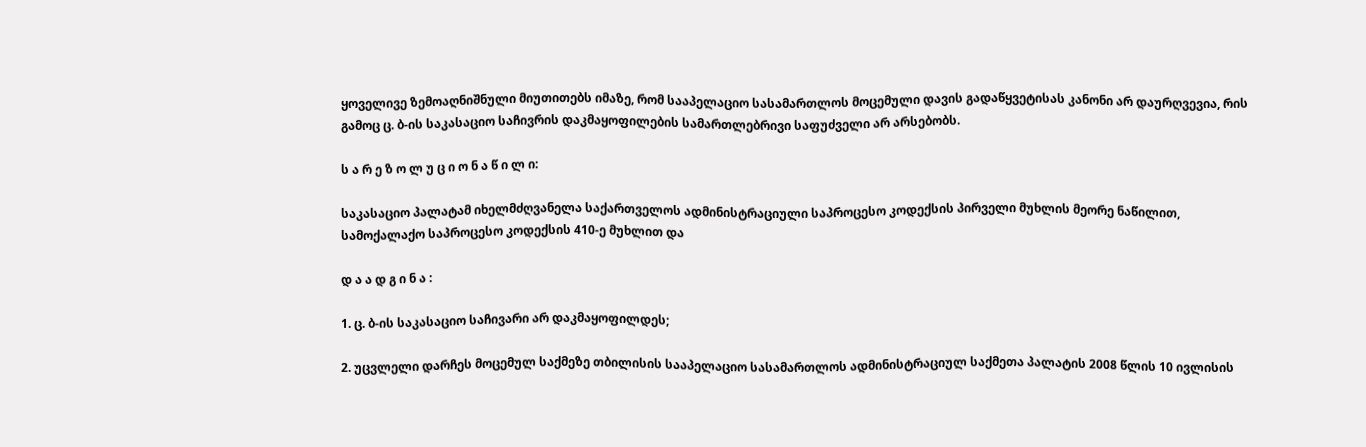ყოველივე ზემოაღნიშნული მიუთითებს იმაზე, რომ სააპელაციო სასამართლოს მოცემული დავის გადაწყვეტისას კანონი არ დაურღვევია, რის გამოც ც. ბ-ის საკასაციო საჩივრის დაკმაყოფილების სამართლებრივი საფუძველი არ არსებობს.

ს ა რ ე ზ ო ლ უ ც ი ო ნ ა წ ი ლ ი:

საკასაციო პალატამ იხელმძღვანელა საქართველოს ადმინისტრაციული საპროცესო კოდექსის პირველი მუხლის მეორე ნაწილით, სამოქალაქო საპროცესო კოდექსის 410-ე მუხლით და

დ ა ა დ გ ი ნ ა :

1. ც. ბ-ის საკასაციო საჩივარი არ დაკმაყოფილდეს;

2. უცვლელი დარჩეს მოცემულ საქმეზე თბილისის სააპელაციო სასამართლოს ადმინისტრაციულ საქმეთა პალატის 2008 წლის 10 ივლისის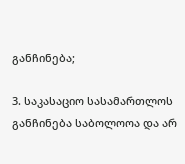განჩინება;

3. საკასაციო სასამართლოს განჩინება საბოლოოა და არ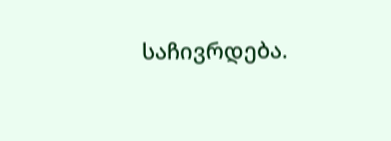საჩივრდება.